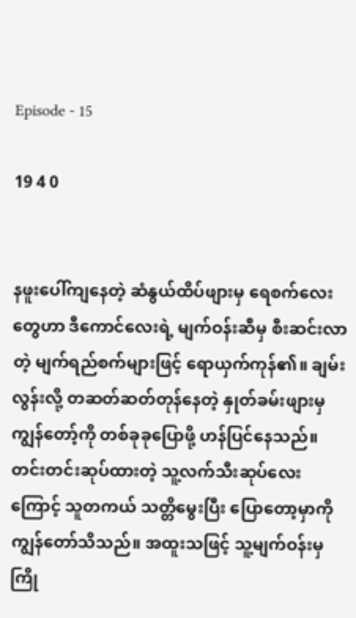Episode - 15

19 4 0


နဖူးပေါ်ကျနေတဲ့ ဆံနွယ်ထိပ်ဖျားမှ ရေစက်လေးတွေဟာ ဒီကောင်လေးရဲ့ မျက်ဝန်းဆီမှ စီးဆင်းလာတဲ့ မျက်ရည်စက်များဖြင့် ရောယှက်ကုန်၏။ ချမ်းလွန်းလို့ တဆတ်ဆတ်တုန်နေတဲ့ နှုတ်ခမ်းဖျားမှ ကျွန်တော့်ကို တစ်ခုခုပြောဖို့ ဟန်ပြင်နေသည်။ တင်းတင်းဆုပ်ထားတဲ့ သူ့လက်သီးဆုပ်လေးကြောင့် သူတကယ် သတ္တိမွေးပြီး ပြောတော့မှာကို ကျွန်တော်သိသည်။ အထူးသဖြင့် သူ့မျက်ဝန်းမှ ကြို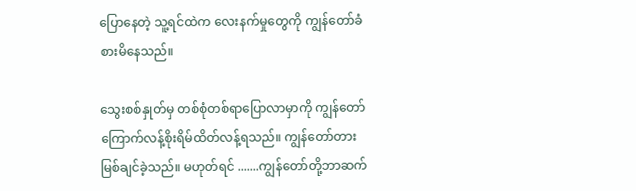ပြောနေတဲ့ သူ့ရင်ထဲက လေး‌နက်မှုတွေကို ကျွန်တော်ခံစားမိနေသည်။

သွေးစစ်နှုတ်မှ တစ်စုံတစ်ရာပြောလာမှာကို ကျွန်တော်ကြောက်လန့်စိုးရိမ်ထိတ်လန့်ရသည်။ ကျွန်တော်တားမြစ်ချင်ခဲ့သည်။ မဟုတ်ရင် .......ကျွန်တော်တို့ဘာဆက်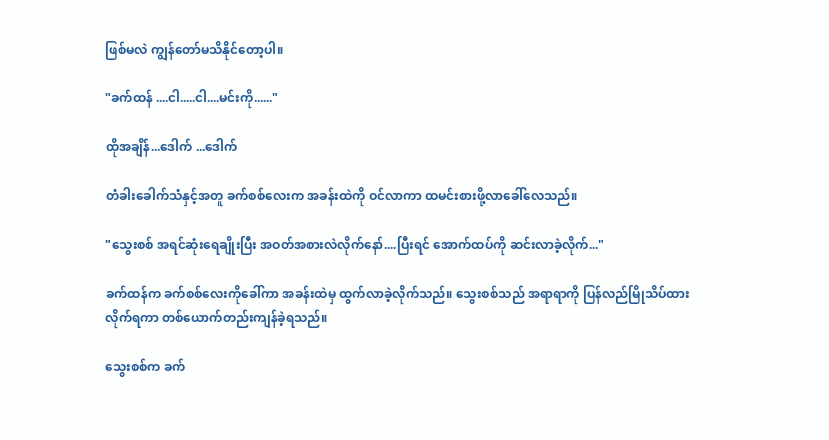ဖြစ်မလဲ ကျွန်တော်မသိနိုင်တော့ပါ။

"ခက်ထန် ....ငါ.....ငါ....မင်းကို......"

ထိုအချိန်...ဒေါက် ...ဒေါက်

တံခါးခေါက်သံနှင့်အတူ ခက်စစ်လေးက အခန်းထဲကို ဝင်လာကာ ထမင်းစားဖို့လာခေါ်လေသည်။

"သွေးစစ် အရင်ဆုံးရေချိုးပြီး အဝတ်အစားလဲလိုက်နော်....ပြီးရင် အောက်ထပ်ကို ဆင်းလာခဲ့လိုက်..."

ခက်ထန်က ခက်စစ်လေးကိုခေါ်ကာ အခန်းထဲမှ ထွက်လာခဲ့လိုက်သည်။ သွေးစစ်သည် အရာရာကို ပြန်လည်မြိုသိပ်ထားလိုက်ရကာ တစ်ယောက်တည်း‌ကျန်ခဲ့ရသည်။

သွေးစစ်က ခက်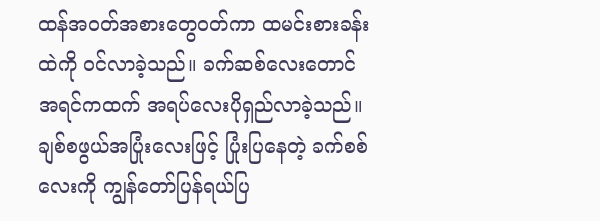ထန်အဝတ်အစားတွေဝတ်ကာ ထမင်းစားခန်းထဲကို ဝင်လာခဲ့သည်။ ခက်ဆစ်လေးတောင် အရင်ကထက် အရပ်လေးပိုရှည်လာခဲ့သည်။ ချစ်စဖွယ်အပြုံးလေးဖြင့် ပြုံးပြနေတဲ့ ခက်စစ်လေးကို ကျွန်တော်ပြန်ရယ်ပြ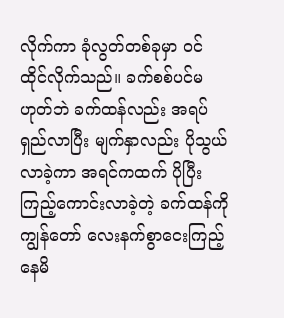လိုက်ကာ ခုံလွတ်တစ်ခုမှာ ဝင်ထိုင်လိုက်သည်။ ခက်စစ်ပင်မဟုတ်ဘဲ ခက်ထန်လည်း အရပ်ရှည်လာပြီး မျက်နှာလည်း ပိုသွယ်လာခဲ့ကာ အရင်ကထက် ပိုပြီး ကြည့်ကောင်းလာခဲ့တဲ့ ခက်ထန်ကို ကျွန်တော် လေးနက်စွာငေးကြည့်နေမိ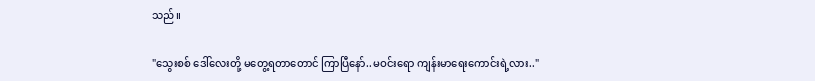သည်။

"သွေးစစ် ဒေါ်လေးတို့ မတွေ့ရတာတောင် ကြာပြီနော်..မဝင်းရော ကျန်းမာရေးကောင်းရဲ့လား.."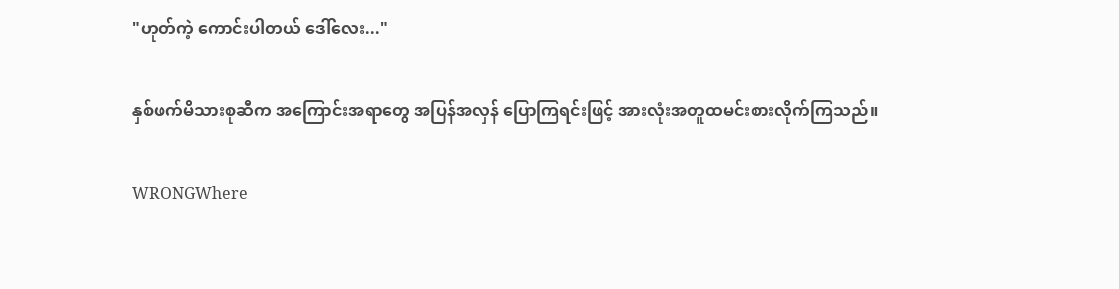"ဟုတ်ကဲ့ ကောင်းပါတယ် ဒေါ်လေး..."

နှစ်ဖက်မိသားစုဆီက အကြောင်းအရာတွေ အပြန်အလှန် ပြောကြရင်းဖြင့် အားလုံးအတူထမင်းစားလိုက်ကြသည်။

WRONGWhere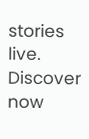stories live. Discover now